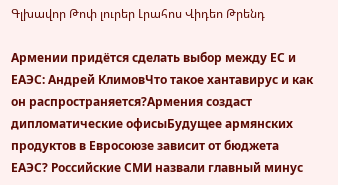Գլխավոր Թոփ լուրեր Լրահոս Վիդեո Թրենդ

Армении придётся сделать выбор между ЕС и ЕАЭС: Андрей КлимовЧто такое хантавирус и как он распространяется?Армения создаст дипломатические офисыБудущее армянских продуктов в Евросоюзе зависит от бюджета ЕАЭС? Российские СМИ назвали главный минус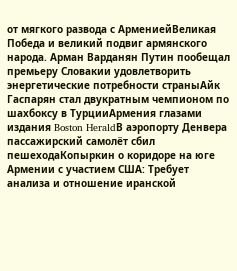от мягкого развода с АрмениейВеликая Победа и великий подвиг армянского народа. Арман Варданян Путин пообещал премьеру Словакии удовлетворить энергетические потребности страныАйк Гаспарян стал двукратным чемпионом по шахбоксу в ТурцииАрмения глазами издания Boston HeraldВ аэропорту Денвера пассажирский самолёт сбил пешеходаКопыркин о коридоре на юге Армении с участием США: Требует анализа и отношение иранской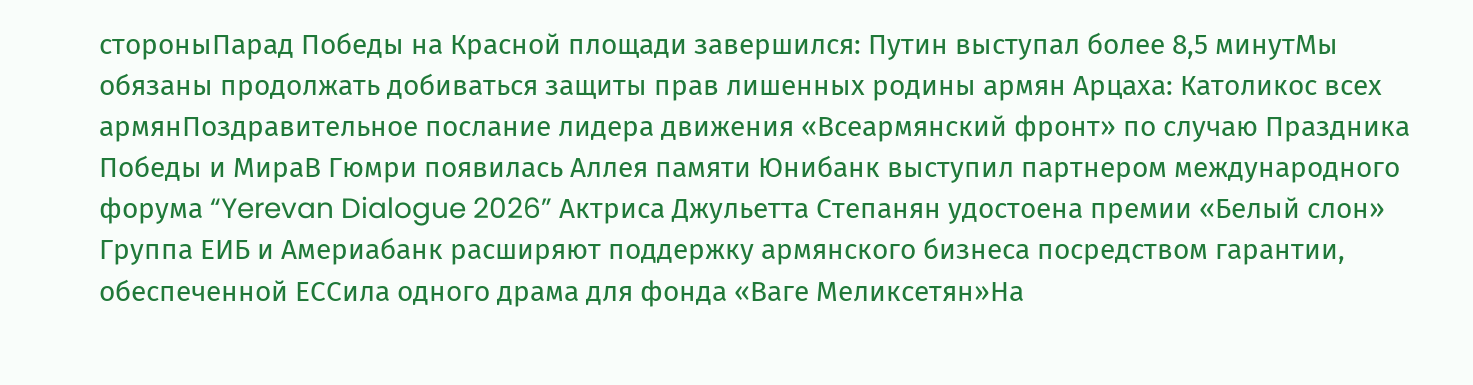стороныПарад Победы на Красной площади завершился: Путин выступал более 8,5 минутМы обязаны продолжать добиваться защиты прав лишенных родины армян Арцаха: Католикос всех армянПоздравительное послание лидера движения «Всеармянский фронт» по случаю Праздника Победы и МираВ Гюмри появилась Аллея памяти Юнибанк выступил партнером международного форума “Yerevan Dialogue 2026” Актриса Джульетта Степанян удостоена премии «Белый слон» Группа ЕИБ и Америабанк расширяют поддержку армянского бизнеса посредством гарантии, обеспеченной ЕССила одного драма для фонда «Ваге Меликсетян»На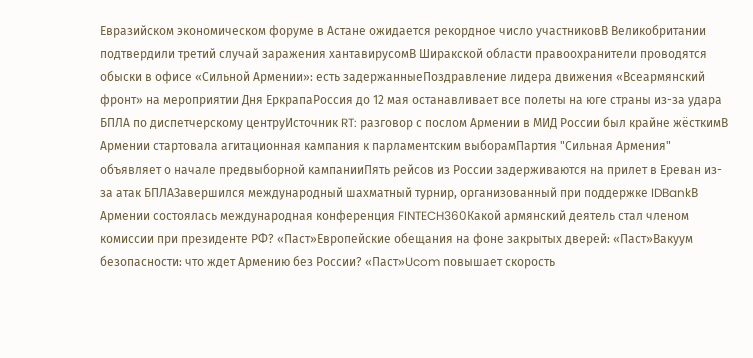Евразийском экономическом форуме в Астане ожидается рекордное число участниковВ Великобритании подтвердили третий случай заражения хантавирусомВ Ширакской области правоохранители проводятся обыски в офисе «Сильной Армении»: есть задержанныеПоздравление лидера движения «Всеармянский фронт» на мероприятии Дня ЕркрапаРоссия до 12 мая останавливает все полеты на юге страны из-за удара БПЛА по диспетчерскому центруИсточник RT: разговор с послом Армении в МИД России был крайне жёсткимВ Армении стартовала агитационная кампания к парламентским выборамПартия "Сильная Армения" объявляет о начале предвыборной кампанииПять рейсов из России задерживаются на прилет в Ереван из-за атак БПЛАЗавершился международный шахматный турнир, организованный при поддержке IDBankВ Армении состоялась международная конференция FINTECH360Какой армянский деятель стал членом комиссии при президенте РФ? «Паст»Европейские обещания на фоне закрытых дверей: «Паст»Вакуум безопасности: что ждет Армению без России? «Паст»Ucom повышает скорость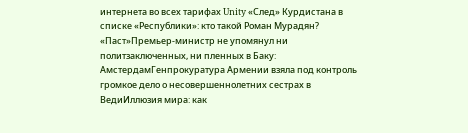интернета во всех тарифах Unity «След» Курдистана в списке «Республики»: кто такой Роман Мурадян? «Паст»Премьер-министр не упомянул ни политзаключенных, ни пленных в Баку: АмстердамГенпрокуратура Армении взяла под контроль громкое дело о несовершеннолетних сестрах в ВедиИллюзия мира: как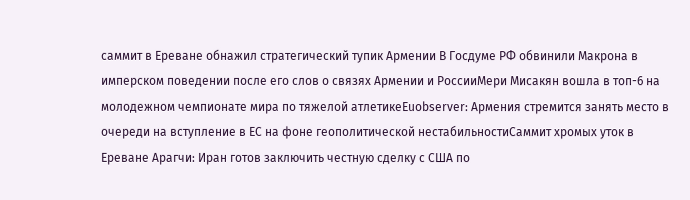саммит в Ереване обнажил стратегический тупик Армении В Госдуме РФ обвинили Макрона в имперском поведении после его слов о связях Армении и РоссииМери Мисакян вошла в топ-6 на молодежном чемпионате мира по тяжелой атлетикеEuobserver: Армения стремится занять место в очереди на вступление в ЕС на фоне геополитической нестабильностиСаммит хромых уток в Ереване Арагчи: Иран готов заключить честную сделку с США по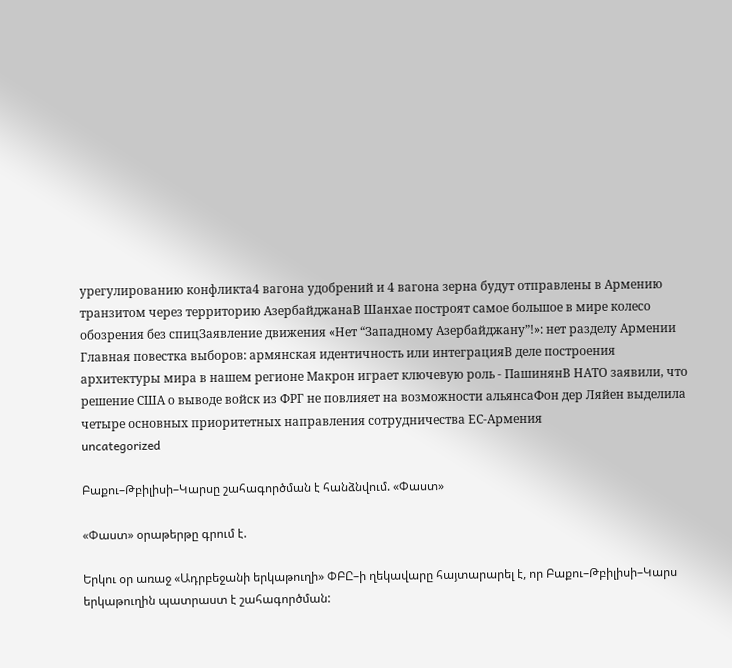урегулированию конфликта4 вагона удобрений и 4 вагона зерна будут отправлены в Армению транзитом через территорию АзербайджанаВ Шанхае построят самое большое в мире колесо обозрения без спицЗаявление движения «Нет “Западному Азербайджану”!»: нет разделу Армении Главная повестка выборов: армянская идентичность или интеграцияВ деле построения архитектуры мира в нашем регионе Макрон играет ключевую роль - ПашинянВ НАТО заявили, что решение США о выводе войск из ФРГ не повлияет на возможности альянсаФон дер Ляйен выделила четыре основных приоритетных направления сотрудничества ЕС-Армения
uncategorized

Բաքու–Թբիլիսի–Կարսը շահագործման է հանձնվում. «Փաստ»

«Փաստ» օրաթերթը գրում է.

Երկու օր առաջ «Ադրբեջանի երկաթուղի» ՓԲԸ–ի ղեկավարը հայտարարել է, որ Բաքու–Թբիլիսի–Կարս երկաթուղին պատրաստ է շահագործման: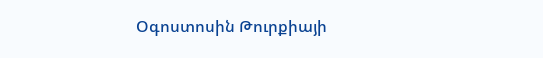Օգոստոսին Թուրքիայի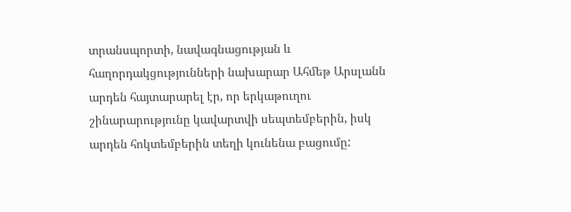տրանսպորտի, նավագնացության և հաղորդակցությունների նախարար Ահմեթ Արսլանն արդեն հայտարարել էր, որ երկաթուղու շինարարությունը կավարտվի սեպտեմբերին, իսկ արդեն հոկտեմբերին տեղի կունենա բացումը: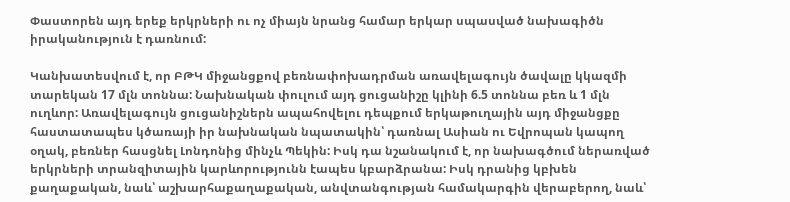Փաստորեն այդ երեք երկրների ու ոչ միայն նրանց համար երկար սպասված նախագիծն իրականություն է դառնում:

Կանխատեսվում է, որ ԲԹԿ միջանցքով բեռնափոխադրման առավելագույն ծավալը կկազմի տարեկան 17 մլն տոննա: Նախնական փուլում այդ ցուցանիշը կլինի 6.5 տոննա բեռ և 1 մլն ուղևոր: Առավելագույն ցուցանիշներն ապահովելու դեպքում երկաթուղային այդ միջանցքը հաստատապես կծառայի իր նախնական նպատակին՝ դառնալ Ասիան ու Եվրոպան կապող օղակ, բեռներ հասցնել Լոնդոնից մինչև Պեկին: Իսկ դա նշանակում է, որ նախագծում ներառված երկրների տրանզիտային կարևորությունն էապես կբարձրանա: Իսկ դրանից կբխեն քաղաքական, նաև՝ աշխարհաքաղաքական, անվտանգության համակարգին վերաբերող, նաև՝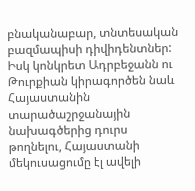բնականաբար, տնտեսական բազմապիսի դիվիդենտներ: Իսկ կոնկրետ Ադրբեջանն ու Թուրքիան կիրագործեն նաև Հայաստանին տարածաշրջանային նախագծերից դուրս թողնելու, Հայաստանի մեկուսացումը էլ ավելի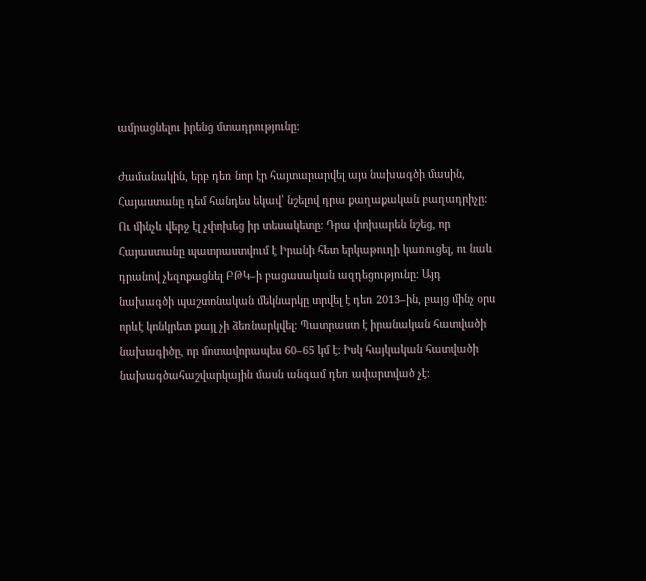ամրացնելու իրենց մտադրությունը:

Ժամանակին, երբ դեռ նոր էր հայտարարվել այս նախագծի մասին, Հայաստանը դեմ հանդես եկավ՝ նշելով դրա քաղաքական բաղադրիչը: Ու մինչև վերջ էլ չփոխեց իր տեսակետը: Դրա փոխարեն նշեց, որ Հայաստանը պատրաստվում է Իրանի հետ երկաթուղի կառուցել, ու նաև դրանով չեզոքացնել ԲԹԿ–ի բացասական ազդեցությունը: Այդ նախագծի պաշտոնական մեկնարկը տրվել է դեռ 2013–ին, բայց մինչ օրս որևէ կոնկրետ քայլ չի ձեռնարկվել: Պատրաստ է իրանական հատվածի նախագիծը, որ մոտավորապես 60–65 կմ է: Իսկ հայկական հատվածի նախագծահաշվարկային մասն անգամ դեռ ավարտված չէ: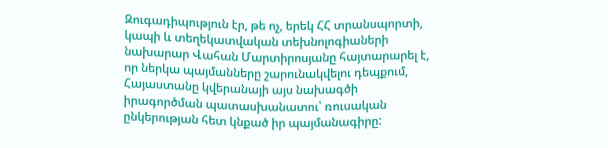Զուգադիպություն էր, թե ոչ, երեկ ՀՀ տրանսպորտի, կապի և տեղեկատվական տեխնոլոգիաների նախարար Վահան Մարտիրոսյանը հայտարարել է, որ ներկա պայմանները շարունակվելու դեպքում, Հայաստանը կվերանայի այս նախագծի իրագործման պատասխանատու՝ ռուսական ընկերության հետ կնքած իր պայմանագիրը: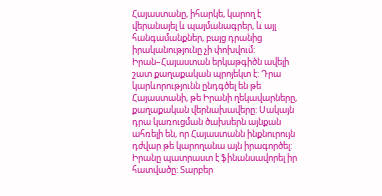Հայաստանը, իհարկե, կարող է վերանայել և պայմանագրեր, և այլ հանգամանքներ, բայց դրանից իրականությունը չի փոխվում: Իրան–Հայաստան երկաթգիծն ավելի շատ քաղաքական պրոյեկտ է: Դրա կարևորությունն ընդգծել են թե Հայաստանի, թե Իրանի ղեկավարները, քաղաքական վերնախավերը: Սակայն դրա կառուցման ծախսերն այնքան ահռելի են, որ Հայաստանն ինքնուրույն դժվար թե կարողանա այն իրագործել: Իրանը պատրաստ է ֆինանսավորել իր հատվածը: Տարբեր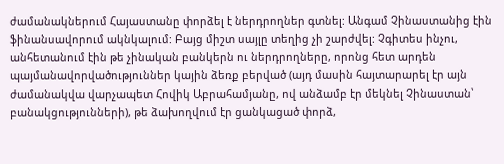ժամանակներում Հայաստանը փորձել է ներդրողներ գտնել: Անգամ Չինաստանից էին ֆինանսավորում ակնկալում: Բայց միշտ սայլը տեղից չի շարժվել: Չգիտես ինչու, անհետանում էին թե չինական բանկերն ու ներդրողները, որոնց հետ արդեն պայմանավորվածություններ կային ձեռք բերված (այդ մասին հայտարարել էր այն ժամանակվա վարչապետ Հովիկ Աբրահամյանը, ով անձամբ էր մեկնել Չինաստան՝ բանակցությունների), թե ձախողվում էր ցանկացած փորձ,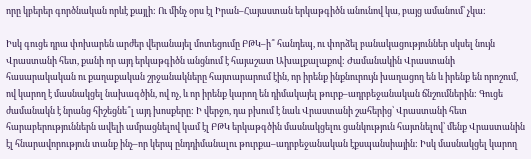որը կբերեր գործնական որևէ քայլի: Ու մինչ օրս էլ Իրան–Հայաստան երկաթգիծն անունով կա, բայց ամանում՝ չկա:

Իսկ գուցե դրա փոխարեն արժեր վերանայել մոտեցումը ԲԹԿ–ի՞ հանդեպ, ու փորձել բանակացություններ սկսել նույն Վրաստանի հետ, քանի որ այդ երկաթգիծն անցնում է հայաշատ Ախալքալաքով: Ժամանակին Վրաստանի հասարակական ու քաղաքական շրջանակները հայտարարում էին, որ իրենք ինքնուրույն խաղացող են և իրենք են որոշում, ով կարող է մասնակցել նախագծին, ով ոչ, և որ իրենք կարող են դիմակայել թուրք–ադրբեջանական ճնշումներին: Գուցե ժամանակն է նրանց հիշեցնե՞լ այդ խոսքերը: Ի վերջո, դա բխում է նաև Վրաստանի շահերից՝ Վրաստանի հետ հարաբերություններն ավելի ամրացնելով կամ էլ ԲԹԿ երկաթգծին մասնակցելու ցանկություն հայտնելով՝ մենք Վրաստանին էլ հնարավորություն տանք ինչ–որ կերպ ընդդիմանալու թուրքա–ադրբեջանական էքսպանսիային: Իսկ մասնակցել կարող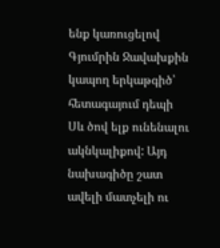ենք կառուցելով Գյումրին Ջավախքին կապող երկաթգիծ՝ հետագայում դեպի Սև ծով ելք ունենալու ակնկալիքով: Այդ նախագիծը շատ ավելի մատչելի ու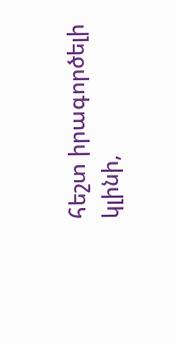հեշտ իրագործելի կլինի,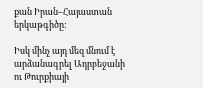քան Իրան–Հայաստան երկաթգիծը:

Իսկ մինչ այդ մեզ մնում է արձանագրել Ադրբեջանի ու Թուրքիայի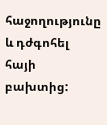հաջողությունը և դժգոհել հայի բախտից: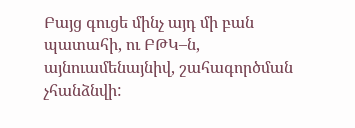Բայց գուցե մինչ այդ մի բան պատահի, ու ԲԹԿ–ն, այնուամենայնիվ, շահագործման չհանձնվի: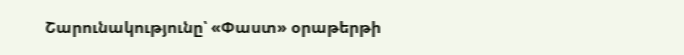Շարունակությունը՝ «Փաստ» օրաթերթի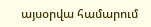այսօրվա համարում